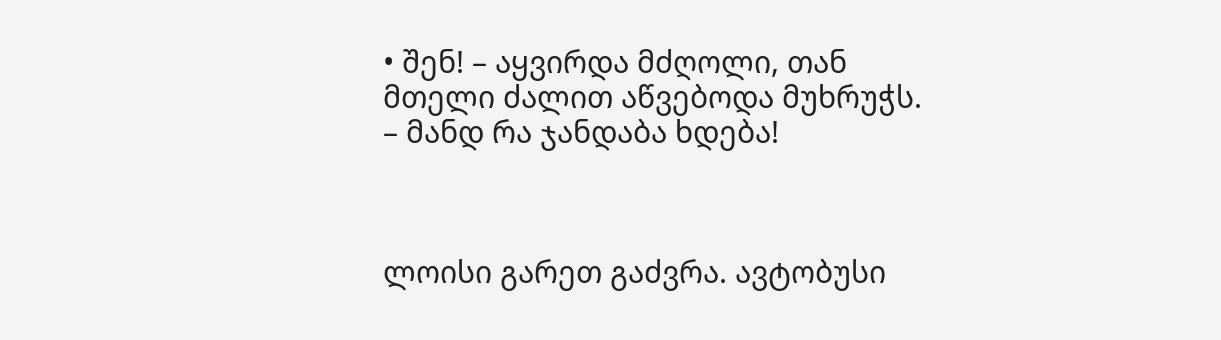• შენ! – აყვირდა მძღოლი, თან მთელი ძალით აწვებოდა მუხრუჭს. – მანდ რა ჯანდაბა ხდება!



ლოისი გარეთ გაძვრა. ავტობუსი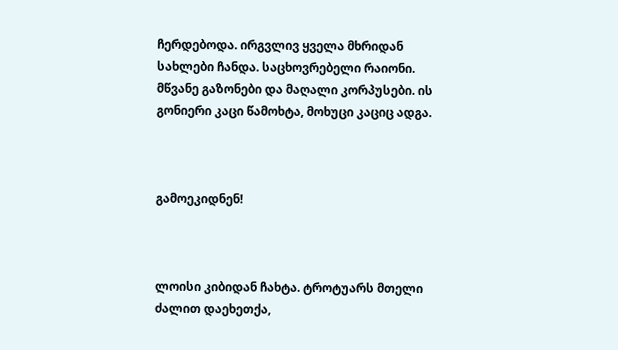ჩერდებოდა. ირგვლივ ყველა მხრიდან სახლები ჩანდა. საცხოვრებელი რაიონი. მწვანე გაზონები და მაღალი კორპუსები. ის გონიერი კაცი წამოხტა, მოხუცი კაციც ადგა.



გამოეკიდნენ!



ლოისი კიბიდან ჩახტა. ტროტუარს მთელი ძალით დაეხეთქა,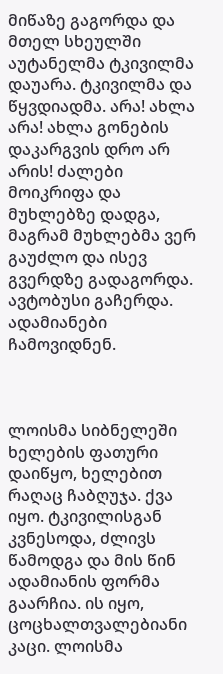მიწაზე გაგორდა და მთელ სხეულში აუტანელმა ტკივილმა დაუარა. ტკივილმა და წყვდიადმა. არა! ახლა არა! ახლა გონების დაკარგვის დრო არ არის! ძალები მოიკრიფა და მუხლებზე დადგა, მაგრამ მუხლებმა ვერ გაუძლო და ისევ გვერდზე გადაგორდა. ავტობუსი გაჩერდა. ადამიანები ჩამოვიდნენ.



ლოისმა სიბნელეში ხელების ფათური დაიწყო, ხელებით რაღაც ჩაბღუჯა. ქვა იყო. ტკივილისგან კვნესოდა, ძლივს წამოდგა და მის წინ ადამიანის ფორმა გაარჩია. ის იყო, ცოცხალთვალებიანი კაცი. ლოისმა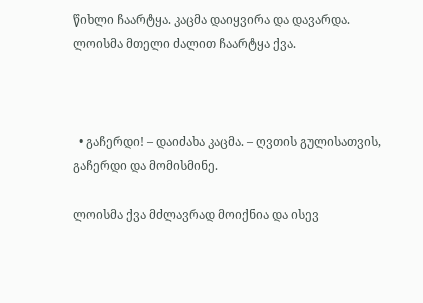წიხლი ჩაარტყა. კაცმა დაიყვირა და დავარდა. ლოისმა მთელი ძალით ჩაარტყა ქვა.



  • გაჩერდი! – დაიძახა კაცმა. – ღვთის გულისათვის, გაჩერდი და მომისმინე.

ლოისმა ქვა მძლავრად მოიქნია და ისევ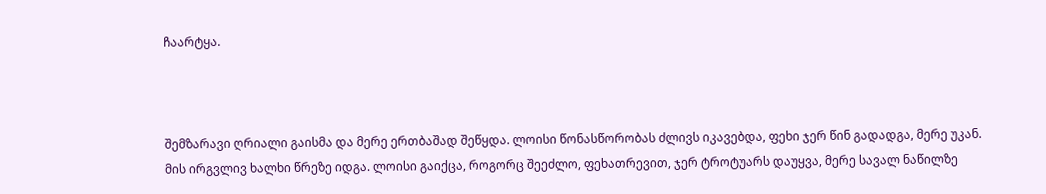ჩაარტყა.



შემზარავი ღრიალი გაისმა და მერე ერთბაშად შეწყდა. ლოისი წონასწორობას ძლივს იკავებდა, ფეხი ჯერ წინ გადადგა, მერე უკან.  მის ირგვლივ ხალხი წრეზე იდგა. ლოისი გაიქცა, როგორც შეეძლო, ფეხათრევით, ჯერ ტროტუარს დაუყვა, მერე სავალ ნაწილზე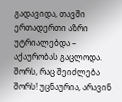გადავიდა, თავში ერთადერთი აზრი უტრიალებდა – აქაურობას გაცლოდა. შორს, რაც შეიძლება შორს! უცნაურია, არავინ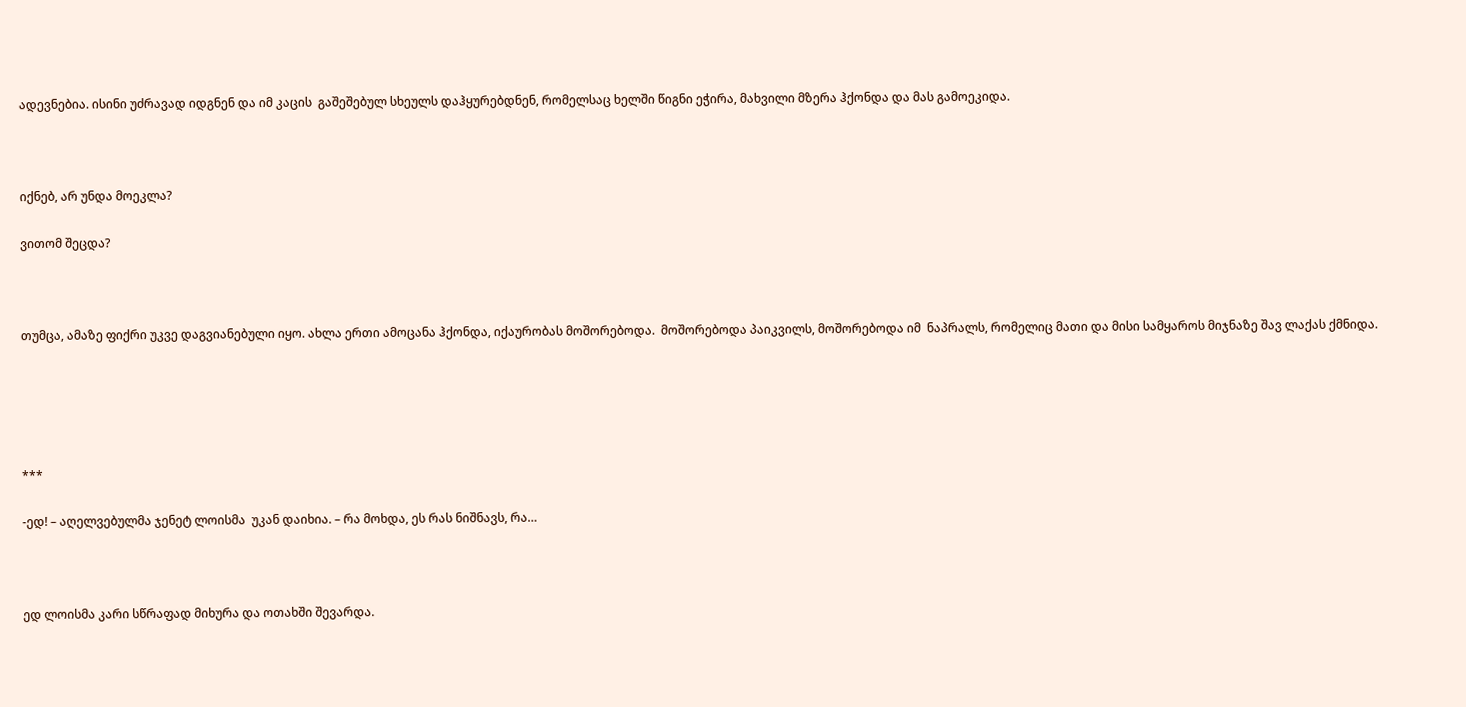ადევნებია. ისინი უძრავად იდგნენ და იმ კაცის  გაშეშებულ სხეულს დაჰყურებდნენ, რომელსაც ხელში წიგნი ეჭირა, მახვილი მზერა ჰქონდა და მას გამოეკიდა.



იქნებ, არ უნდა მოეკლა?

ვითომ შეცდა?



თუმცა, ამაზე ფიქრი უკვე დაგვიანებული იყო. ახლა ერთი ამოცანა ჰქონდა, იქაურობას მოშორებოდა.  მოშორებოდა პაიკვილს, მოშორებოდა იმ  ნაპრალს, რომელიც მათი და მისი სამყაროს მიჯნაზე შავ ლაქას ქმნიდა.





***

-ედ! – აღელვებულმა ჯენეტ ლოისმა  უკან დაიხია. – რა მოხდა, ეს რას ნიშნავს, რა…



ედ ლოისმა კარი სწრაფად მიხურა და ოთახში შევარდა.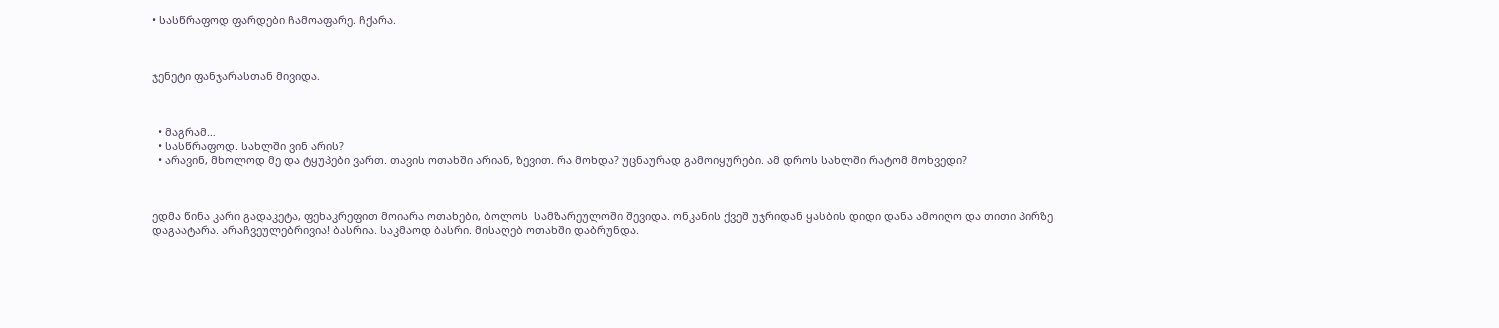• სასწრაფოდ ფარდები ჩამოაფარე. ჩქარა.



ჯენეტი ფანჯარასთან მივიდა.



  • მაგრამ…
  • სასწრაფოდ. სახლში ვინ არის?
  • არავინ, მხოლოდ მე და ტყუპები ვართ. თავის ოთახში არიან, ზევით. რა მოხდა? უცნაურად გამოიყურები. ამ დროს სახლში რატომ მოხვედი?



ედმა წინა კარი გადაკეტა, ფეხაკრეფით მოიარა ოთახები, ბოლოს  სამზარეულოში შევიდა. ონკანის ქვეშ უჯრიდან ყასბის დიდი დანა ამოიღო და თითი პირზე დაგაატარა. არაჩვეულებრივია! ბასრია. საკმაოდ ბასრი. მისაღებ ოთახში დაბრუნდა.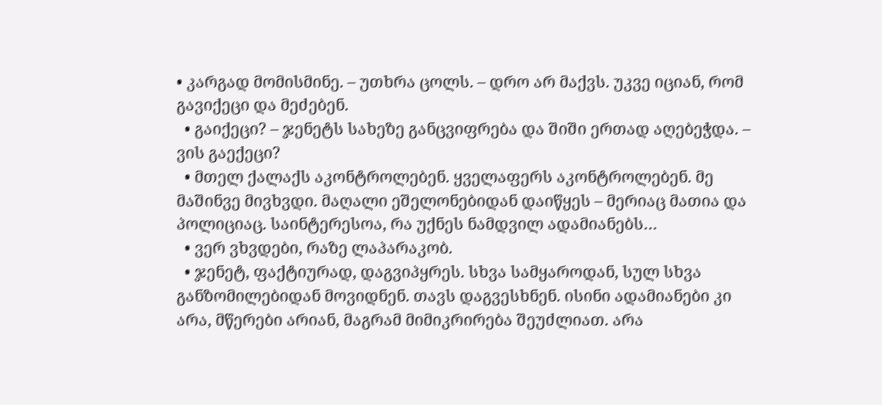• კარგად მომისმინე. – უთხრა ცოლს. – დრო არ მაქვს. უკვე იციან, რომ გავიქეცი და მეძებენ.
  • გაიქეცი? – ჯენეტს სახეზე განცვიფრება და შიში ერთად აღებეჭდა. – ვის გაექეცი?
  • მთელ ქალაქს აკონტროლებენ. ყველაფერს აკონტროლებენ. მე მაშინვე მივხვდი. მაღალი ეშელონებიდან დაიწყეს – მერიაც მათია და პოლიციაც. საინტერესოა, რა უქნეს ნამდვილ ადამიანებს…
  • ვერ ვხვდები, რაზე ლაპარაკობ.
  • ჯენეტ, ფაქტიურად, დაგვიპყრეს. სხვა სამყაროდან, სულ სხვა განზომილებიდან მოვიდნენ. თავს დაგვესხნენ. ისინი ადამიანები კი არა, მწერები არიან, მაგრამ მიმიკრირება შეუძლიათ. არა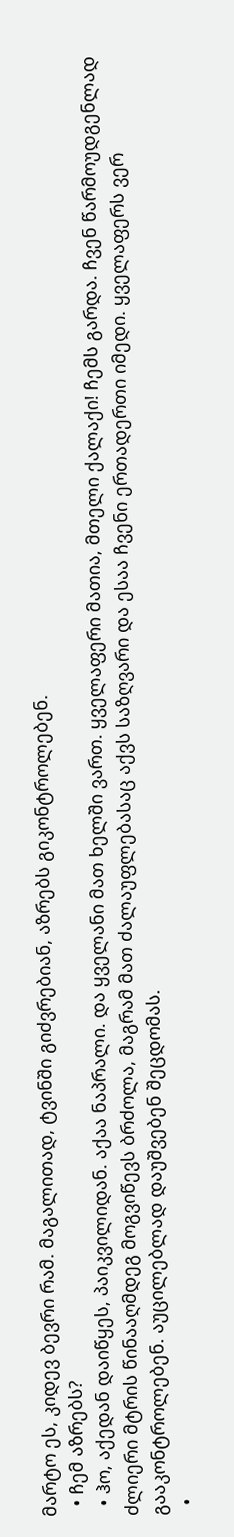მარტო ეს, კიდევ ბევრი რამ. მაგალითად, ტვინში გიძვრებიან, აზრებს გიკონტროლებენ.
  • ჩემ აზრებს?
  • ჰო, აქედან დაიწყეს, პაიკვილიდან. აქაა ნაპრალი. და ყველანი მათ ხელში ვართ. ყველაფერი მათია, მთელი ქალაქი! ჩემს გარდა. ჩვენ წარმოუდგენლად ძლიერი მტრის წინააღმდეგ მოგვიწევს ბრძოლა, მაგრამ მათ ძალაუფლებასაც აქვს საზღვარი და ესაა ჩვენი ერთადერთი იმედი. ყველაფერს ვერ გააკონტროლებენ. აუცილებლად დაუშვებენ შეცდომას.
  •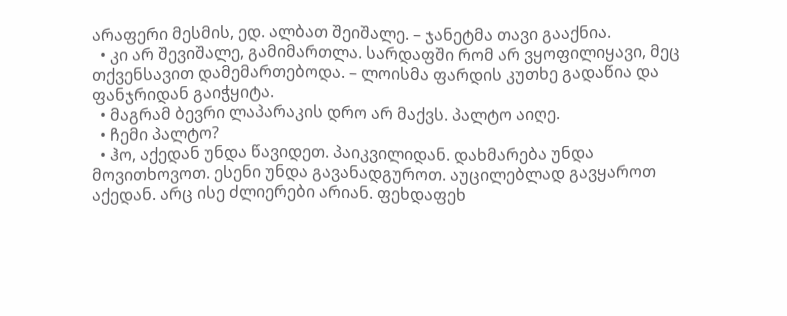არაფერი მესმის, ედ. ალბათ შეიშალე. – ჯანეტმა თავი გააქნია.
  • კი არ შევიშალე, გამიმართლა. სარდაფში რომ არ ვყოფილიყავი, მეც თქვენსავით დამემართებოდა. – ლოისმა ფარდის კუთხე გადაწია და ფანჯრიდან გაიჭყიტა.
  • მაგრამ ბევრი ლაპარაკის დრო არ მაქვს. პალტო აიღე.
  • ჩემი პალტო?
  • ჰო, აქედან უნდა წავიდეთ. პაიკვილიდან. დახმარება უნდა მოვითხოვოთ. ესენი უნდა გავანადგუროთ. აუცილებლად გავყაროთ აქედან. არც ისე ძლიერები არიან. ფეხდაფეხ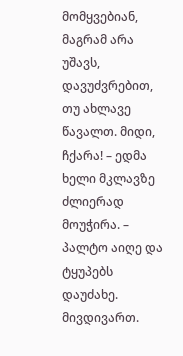მომყვებიან, მაგრამ არა უშავს, დავუძვრებით, თუ ახლავე წავალთ. მიდი, ჩქარა! – ედმა ხელი მკლავზე ძლიერად მოუჭირა. – პალტო აიღე და ტყუპებს დაუძახე. მივდივართ.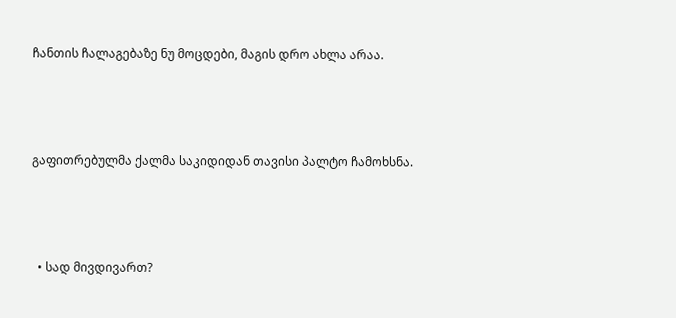ჩანთის ჩალაგებაზე ნუ მოცდები, მაგის დრო ახლა არაა.



გაფითრებულმა ქალმა საკიდიდან თავისი პალტო ჩამოხსნა.



  • სად მივდივართ?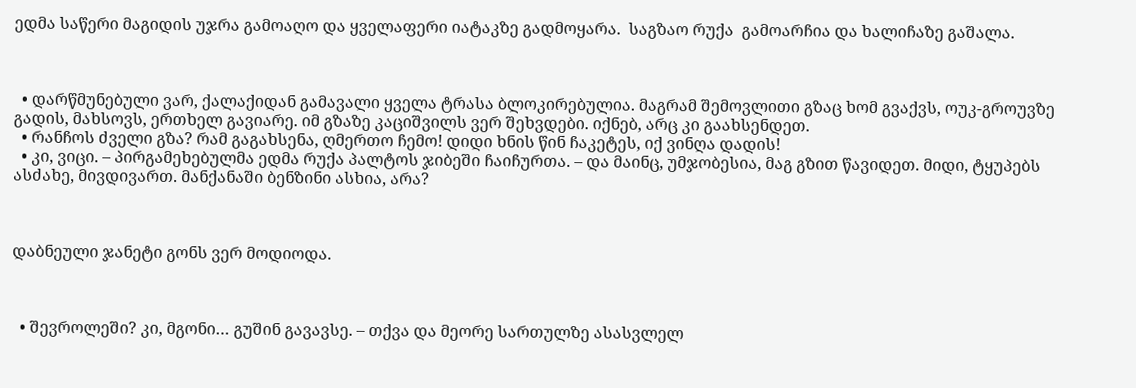ედმა საწერი მაგიდის უჯრა გამოაღო და ყველაფერი იატაკზე გადმოყარა.  საგზაო რუქა  გამოარჩია და ხალიჩაზე გაშალა.



  • დარწმუნებული ვარ, ქალაქიდან გამავალი ყველა ტრასა ბლოკირებულია. მაგრამ შემოვლითი გზაც ხომ გვაქვს, ოუკ-გროუვზე გადის, მახსოვს, ერთხელ გავიარე. იმ გზაზე კაციშვილს ვერ შეხვდები. იქნებ, არც კი გაახსენდეთ.
  • რანჩოს ძველი გზა? რამ გაგახსენა, ღმერთო ჩემო! დიდი ხნის წინ ჩაკეტეს, იქ ვინღა დადის!
  • კი, ვიცი. – პირგამეხებულმა ედმა რუქა პალტოს ჯიბეში ჩაიჩურთა. – და მაინც, უმჯობესია, მაგ გზით წავიდეთ. მიდი, ტყუპებს ასძახე, მივდივართ. მანქანაში ბენზინი ასხია, არა?



დაბნეული ჯანეტი გონს ვერ მოდიოდა.



  • შევროლეში? კი, მგონი… გუშინ გავავსე. – თქვა და მეორე სართულზე ასასვლელ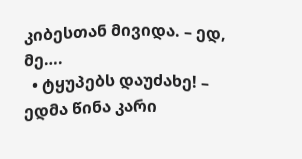კიბესთან მივიდა. – ედ, მე….
  • ტყუპებს დაუძახე! – ედმა წინა კარი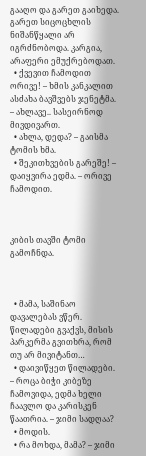გააღო და გარეთ გაიხედა. გარეთ სიცოცხლის ნიშანწყალი არ იგრძნობოდა. კარგია, არაფერი ემუქრებოდათ.
  • ქვევით ჩამოდით ორივე! – ხმის კანკალით ასძახა ბავშვებს ჯენეტმა. – ახლავე.. სასეირნოდ მივდივართ.
  • ახლა, დედა? – გაისმა ტომის ხმა.
  • შეკითხვების გარეშე! – დაიყვირა ედმა. – ორივე ჩამოდით.



კიბის თავში ტომი გამოჩნდა.



  • მამა, საშინაო დავალებას ვწერ. წილადები გვაქვს, მისის პარკერმა გვითხრა, რომ თუ არ მივიტანთ…
  • დაივიწყეთ წილადები. – როცა ბიჭი კიბეზე ჩამოვიდა, ედმა ხელი ჩაავლო და კარისკენ წაათრია. – ჯიმი სადღაა?
  • მოდის.
  • რა მოხდა, მამა? – ჯიმი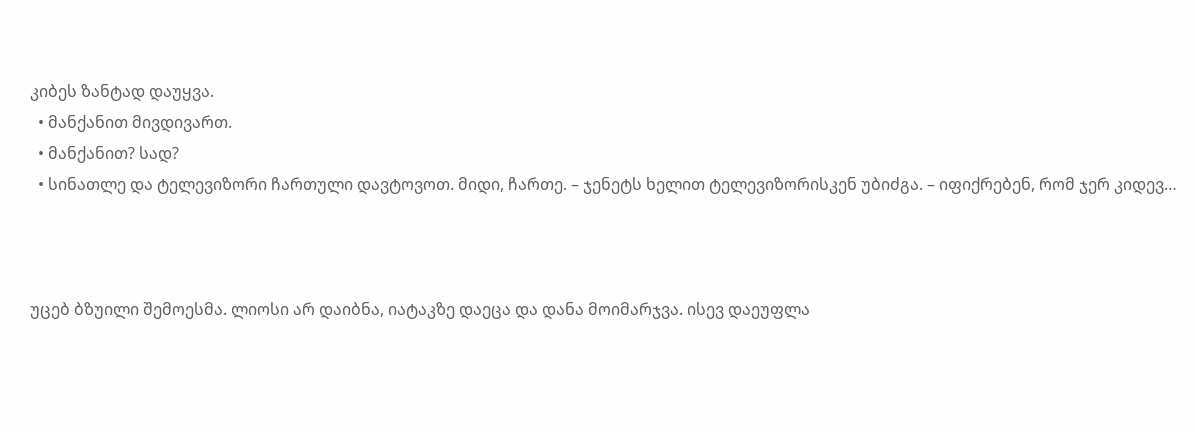კიბეს ზანტად დაუყვა.
  • მანქანით მივდივართ.
  • მანქანით? სად?
  • სინათლე და ტელევიზორი ჩართული დავტოვოთ. მიდი, ჩართე. – ჯენეტს ხელით ტელევიზორისკენ უბიძგა. – იფიქრებენ, რომ ჯერ კიდევ…



უცებ ბზუილი შემოესმა. ლიოსი არ დაიბნა, იატაკზე დაეცა და დანა მოიმარჯვა. ისევ დაეუფლა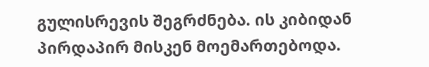გულისრევის შეგრძნება. ის კიბიდან პირდაპირ მისკენ მოემართებოდა.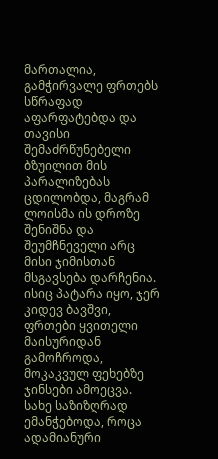მართალია, გამჭირვალე ფრთებს სწრაფად  აფარფატებდა და თავისი შემაძრწუნებელი ბზუილით მის პარალიზებას ცდილობდა, მაგრამ ლოისმა ის დროზე შენიშნა და შეუმჩნეველი არც  მისი ჯიმისთან მსგავსება დარჩენია. ისიც პატარა იყო, ჯერ კიდევ ბავშვი, ფრთები ყვითელი მაისურიდან  გამოჩროდა, მოკაკვულ ფეხებზე ჯინსები ამოეცვა. სახე საზიზღრად  ემანჭებოდა, როცა ადამიანური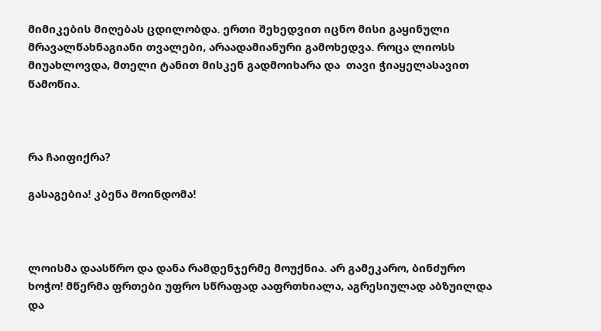მიმიკების მიღებას ცდილობდა. ერთი შეხედვით იცნო მისი გაყინული მრავალწახნაგიანი თვალები, არაადამიანური გამოხედვა. როცა ლიოსს  მიუახლოვდა, მთელი ტანით მისკენ გადმოიხარა და  თავი ჭიაყელასავით წამოწია.



რა ჩაიფიქრა?

გასაგებია! კბენა მოინდომა!



ლოისმა დაასწრო და დანა რამდენჯერმე მოუქნია. არ გამეკარო, ბინძურო ხოჭო! მწერმა ფრთები უფრო სწრაფად ააფრთხიალა, აგრესიულად აბზუილდა  და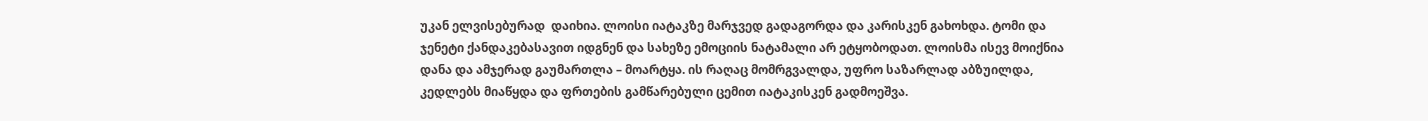უკან ელვისებურად  დაიხია. ლოისი იატაკზე მარჯვედ გადაგორდა და კარისკენ გახოხდა. ტომი და ჯენეტი ქანდაკებასავით იდგნენ და სახეზე ემოციის ნატამალი არ ეტყობოდათ. ლოისმა ისევ მოიქნია დანა და ამჯერად გაუმართლა – მოარტყა. ის რაღაც მომრგვალდა, უფრო საზარლად აბზუილდა, კედლებს მიაწყდა და ფრთების გამწარებული ცემით იატაკისკენ გადმოეშვა.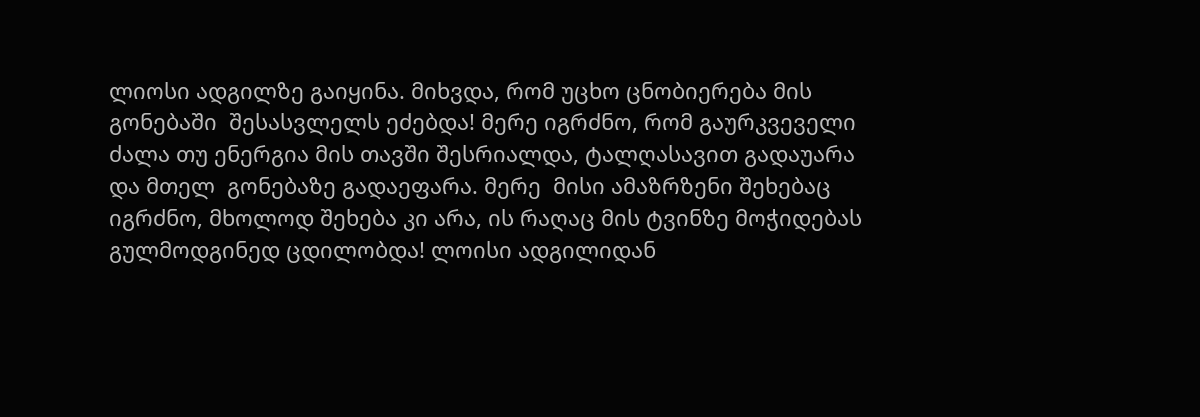ლიოსი ადგილზე გაიყინა. მიხვდა, რომ უცხო ცნობიერება მის გონებაში  შესასვლელს ეძებდა! მერე იგრძნო, რომ გაურკვეველი ძალა თუ ენერგია მის თავში შესრიალდა, ტალღასავით გადაუარა და მთელ  გონებაზე გადაეფარა. მერე  მისი ამაზრზენი შეხებაც იგრძნო, მხოლოდ შეხება კი არა, ის რაღაც მის ტვინზე მოჭიდებას გულმოდგინედ ცდილობდა! ლოისი ადგილიდან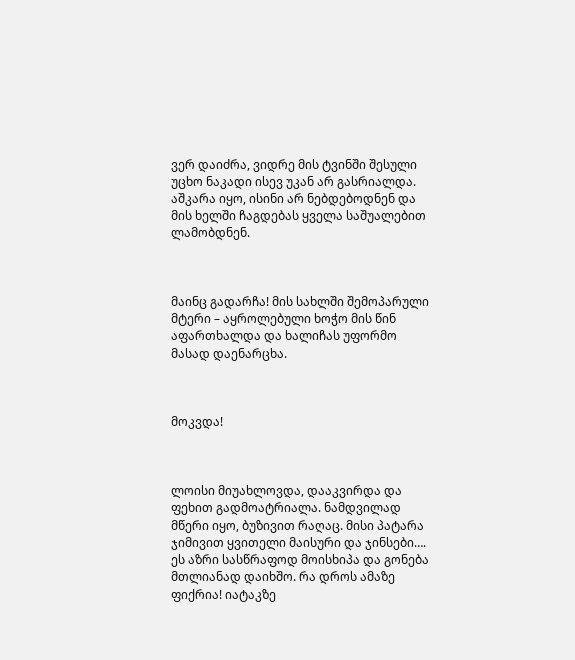ვერ დაიძრა, ვიდრე მის ტვინში შესული უცხო ნაკადი ისევ უკან არ გასრიალდა. აშკარა იყო, ისინი არ ნებდებოდნენ და მის ხელში ჩაგდებას ყველა საშუალებით ლამობდნენ.



მაინც გადარჩა! მის სახლში შემოპარული მტერი – აყროლებული ხოჭო მის წინ აფართხალდა და ხალიჩას უფორმო მასად დაენარცხა.



მოკვდა!



ლოისი მიუახლოვდა, დააკვირდა და ფეხით გადმოატრიალა. ნამდვილად მწერი იყო, ბუზივით რაღაც. მისი პატარა ჯიმივით ყვითელი მაისური და ჯინსები…. ეს აზრი სასწრაფოდ მოისხიპა და გონება მთლიანად დაიხშო. რა დროს ამაზე ფიქრია! იატაკზე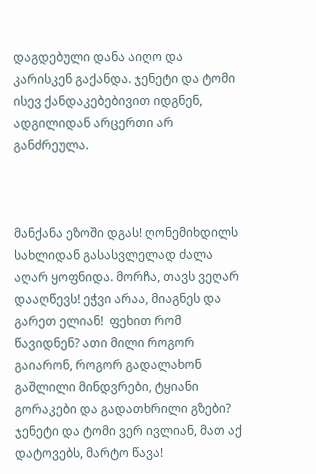დაგდებული დანა აიღო და კარისკენ გაქანდა. ჯენეტი და ტომი ისევ ქანდაკებებივით იდგნენ, ადგილიდან არცერთი არ განძრეულა.



მანქანა ეზოში დგას! ღონემიხდილს სახლიდან გასასვლელად ძალა აღარ ყოფნიდა. მორჩა, თავს ვეღარ დააღწევს! ეჭვი არაა, მიაგნეს და გარეთ ელიან!  ფეხით რომ წავიდნენ? ათი მილი როგორ გაიარონ, როგორ გადალახონ გაშლილი მინდვრები, ტყიანი გორაკები და გადათხრილი გზები? ჯენეტი და ტომი ვერ ივლიან, მათ აქ დატოვებს, მარტო წავა!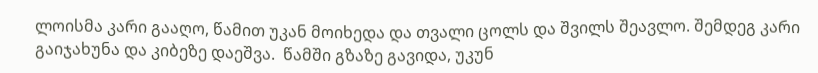ლოისმა კარი გააღო, წამით უკან მოიხედა და თვალი ცოლს და შვილს შეავლო. შემდეგ კარი გაიჯახუნა და კიბეზე დაეშვა.  წამში გზაზე გავიდა, უკუნ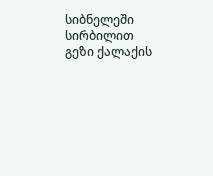სიბნელეში სირბილით გეზი ქალაქის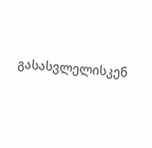გასასვლელისკენ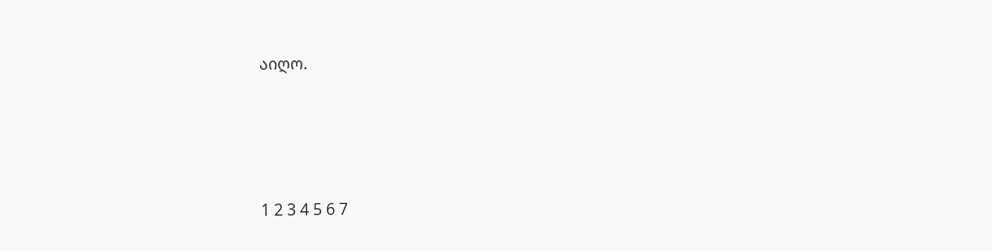აიღო.





1 2 3 4 5 6 7